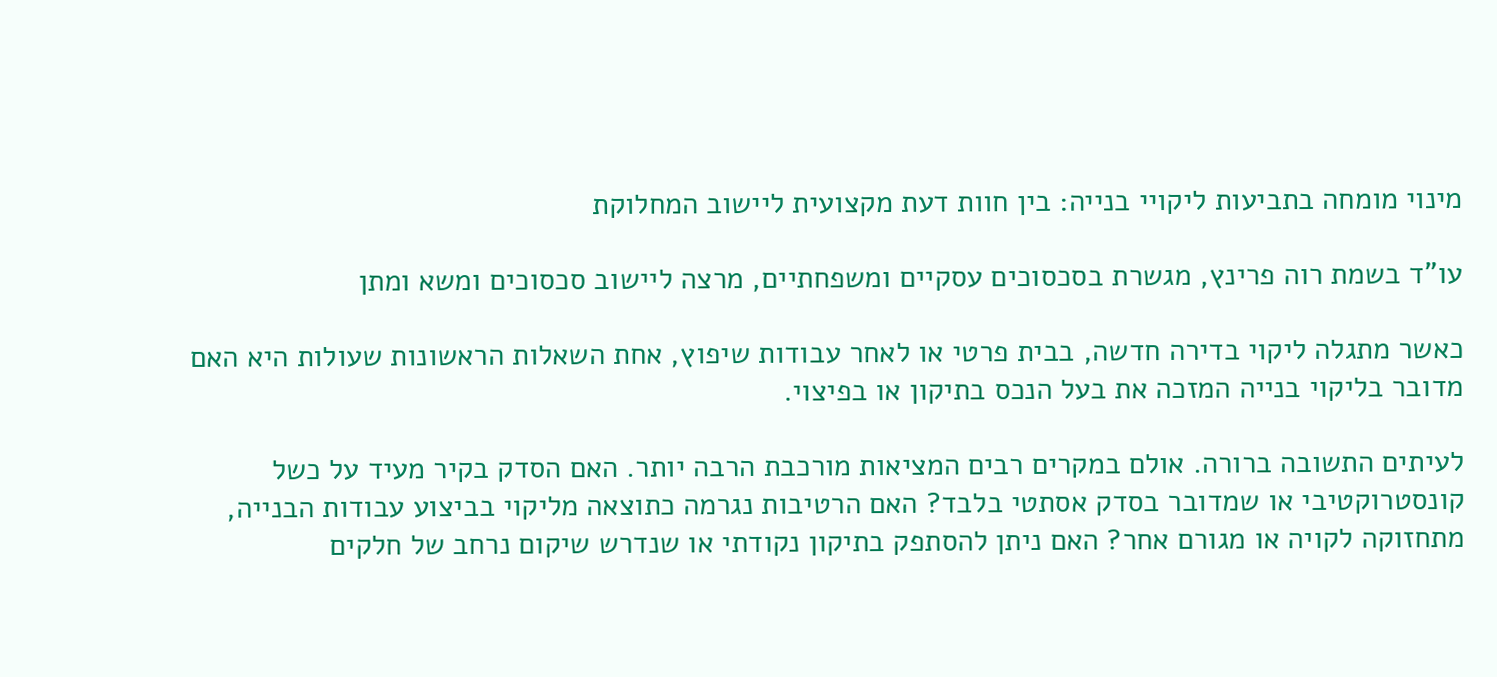מינוי מומחה בתביעות ליקויי בנייה: בין חוות דעת מקצועית ליישוב המחלוקת

עו"ד בשמת רוה פרינץ, מגשרת בסכסוכים עסקיים ומשפחתיים, מרצה ליישוב סכסוכים ומשא ומתן

כאשר מתגלה ליקוי בדירה חדשה, בבית פרטי או לאחר עבודות שיפוץ, אחת השאלות הראשונות שעולות היא האם מדובר בליקוי בנייה המזכה את בעל הנכס בתיקון או בפיצוי.

לעיתים התשובה ברורה. אולם במקרים רבים המציאות מורכבת הרבה יותר. האם הסדק בקיר מעיד על כשל קונסטרוקטיבי או שמדובר בסדק אסתטי בלבד? האם הרטיבות נגרמה כתוצאה מליקוי בביצוע עבודות הבנייה, מתחזוקה לקויה או מגורם אחר? האם ניתן להסתפק בתיקון נקודתי או שנדרש שיקום נרחב של חלקים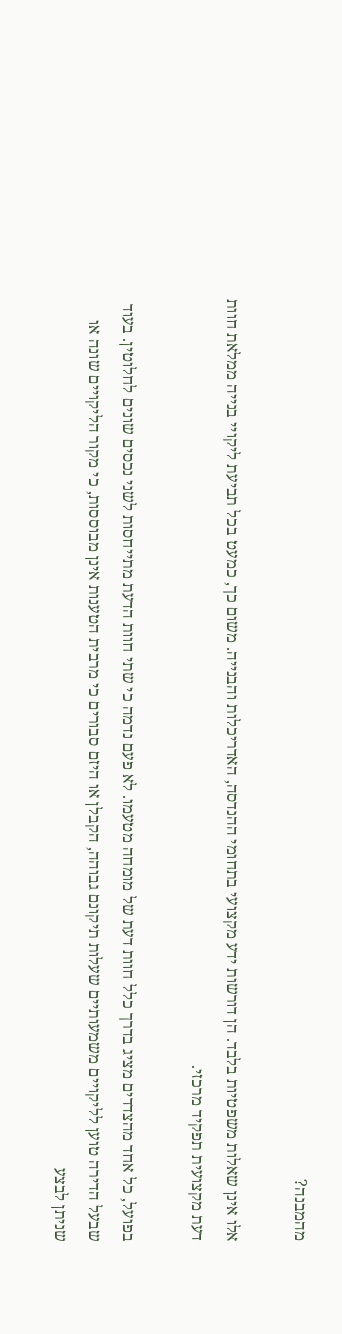מהמבנה?

אלו אינן שאלות משפטיות בלבד. הן דורשות ידע מקצועי בתחומי ההנדסה, האדריכלות והבנייה. משום כך, כמעט בכל תביעת ליקויי בנייה ממלאת חוות דעת מקצועית תפקיד מרכזי.

בפועל, כל אחד מהצדדים מציג בדרך כלל חוות דעת של מומחה מטעמו. לא פעם נדמה כי שתי חוות הדעת מתייחסות לשני נכסים שונים לחלוטין. בעוד שבעל הדירה טוען לליקויים משמעותיים שעלות תיקונם גבוהה, הקבלן או היזם סבורים כי מרבית הטענות אינן מבוססות, כי מקור הליקויים שונה או שניתן לבצע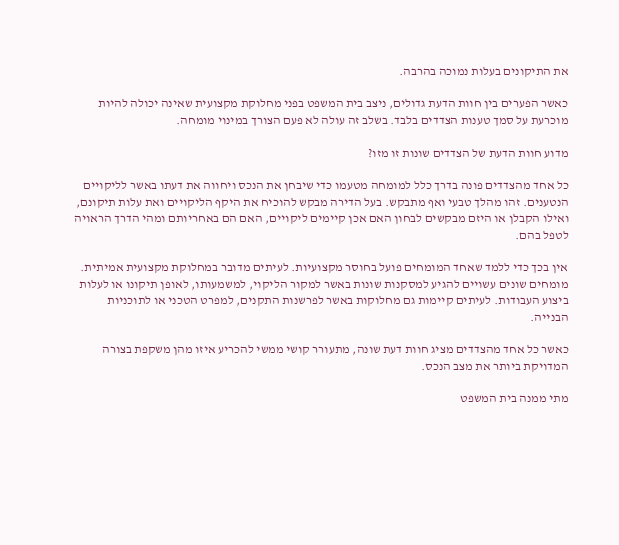את התיקונים בעלות נמוכה בהרבה.

כאשר הפערים בין חוות הדעת גדולים, ניצב בית המשפט בפני מחלוקת מקצועית שאינה יכולה להיות מוכרעת על סמך טענות הצדדים בלבד. בשלב זה עולה לא פעם הצורך במינוי מומחה.

מדוע חוות הדעת של הצדדים שונות זו מזו?

כל אחד מהצדדים פונה בדרך כלל למומחה מטעמו כדי שיבחן את הנכס ויחווה את דעתו באשר לליקויים הנטענים. זהו מהלך טבעי ואף מתבקש. בעל הדירה מבקש להוכיח את היקף הליקויים ואת עלות תיקונם, ואילו הקבלן או היזם מבקשים לבחון האם אכן קיימים ליקויים, האם הם באחריותם ומהי הדרך הראויה לטפל בהם.

אין בכך כדי ללמד שאחד המומחים פועל בחוסר מקצועיות. לעיתים מדובר במחלוקת מקצועית אמיתית. מומחים שונים עשויים להגיע למסקנות שונות באשר למקור הליקוי, למשמעותו, לאופן תיקונו או לעלות ביצוע העבודות. לעיתים קיימות גם מחלוקות באשר לפרשנות התקנים, למפרט הטכני או לתוכניות הבנייה.

כאשר כל אחד מהצדדים מציג חוות דעת שונה, מתעורר קושי ממשי להכריע איזו מהן משקפת בצורה המדויקת ביותר את מצב הנכס.

מתי ממנה בית המשפט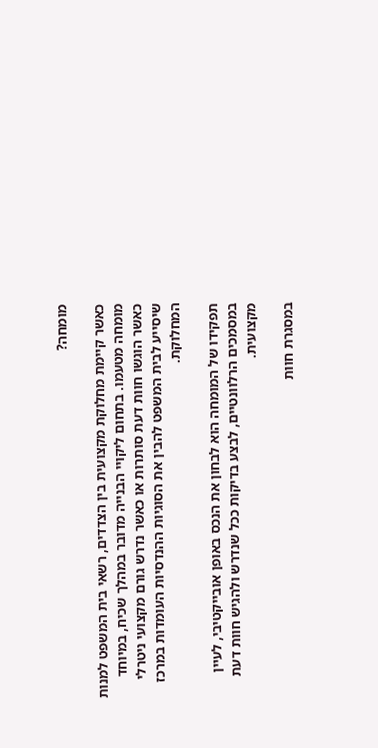מומחה?

כאשר קיימת מחלוקת מקצועית בין הצדדים, רשאי בית המשפט למנות מומחה מטעמו. בתחום ליקויי הבנייה מדובר במהלך שכיח, במיוחד כאשר הוגשו חוות דעת סותרות או כאשר נדרש גורם מקצועי ניטרלי שיסייע לבית המשפט להבין את הסוגיות ההנדסיות העומדות במרכז המחלוקת.

תפקידו של המומחה הוא לבחון את הנכס באופן אובייקטיבי, לעיין במסמכים הרלוונטיים, לבצע בדיקות ככל שנדרש ולהגיש חוות דעת מקצועית.

במסגרת חוות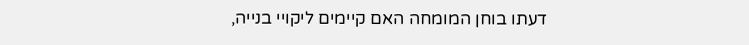דעתו בוחן המומחה האם קיימים ליקויי בנייה,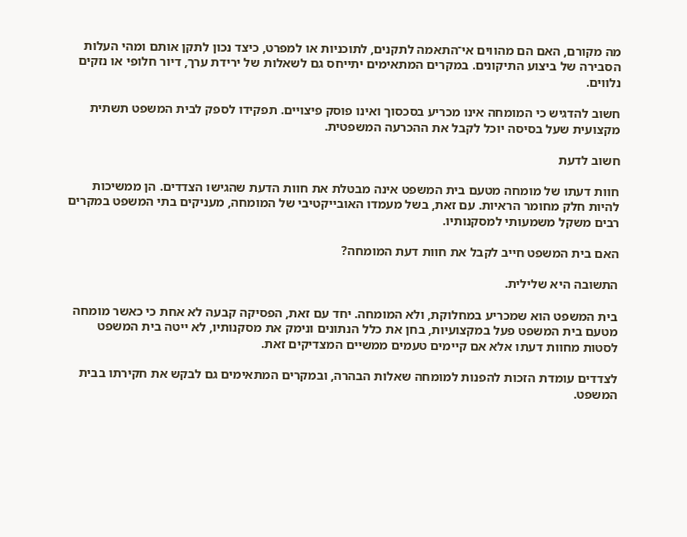מה מקורם, האם הם מהווים אי־התאמה לתקנים, לתוכניות או למפרט, כיצד נכון לתקן אותם ומהי העלות הסבירה של ביצוע התיקונים. במקרים המתאימים יתייחס גם לשאלות של ירידת ערך, דיור חלופי או נזקים נלווים.

חשוב להדגיש כי המומחה אינו מכריע בסכסוך ואינו פוסק פיצויים. תפקידו לספק לבית המשפט תשתית מקצועית שעל בסיסה יוכל לקבל את ההכרעה המשפטית.

חשוב לדעת

חוות דעתו של מומחה מטעם בית המשפט אינה מבטלת את חוות הדעת שהגישו הצדדים. הן ממשיכות להיות חלק מחומר הראיות. עם זאת, בשל מעמדו האובייקטיבי של המומחה, מעניקים בתי המשפט במקרים רבים משקל משמעותי למסקנותיו.

האם בית המשפט חייב לקבל את חוות דעת המומחה?

התשובה היא שלילית.

בית המשפט הוא שמכריע במחלוקת, ולא המומחה. יחד עם זאת, הפסיקה קבעה לא אחת כי כאשר מומחה מטעם בית המשפט פעל במקצועיות, בחן את כלל הנתונים ונימק את מסקנותיו, לא ייטה בית המשפט לסטות מחוות דעתו אלא אם קיימים טעמים ממשיים המצדיקים זאת.

לצדדים עומדת הזכות להפנות למומחה שאלות הבהרה, ובמקרים המתאימים גם לבקש את חקירתו בבית המשפט.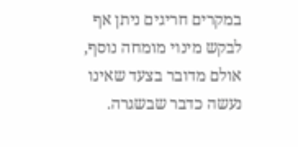במקרים חריגים ניתן אף לבקש מינוי מומחה נוסף, אולם מדובר בצעד שאינו נעשה כדבר שבשגרה.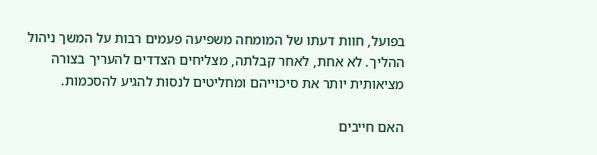בפועל, חוות דעתו של המומחה משפיעה פעמים רבות על המשך ניהול ההליך. לא אחת, לאחר קבלתה, מצליחים הצדדים להעריך בצורה מציאותית יותר את סיכוייהם ומחליטים לנסות להגיע להסכמות.

האם חייבים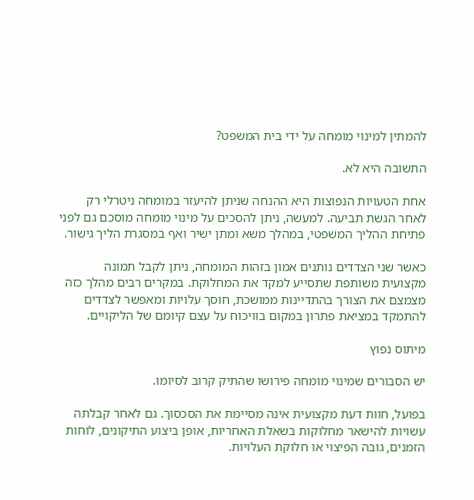להמתין למינוי מומחה על ידי בית המשפט?

התשובה היא לא.

אחת הטעויות הנפוצות היא ההנחה שניתן להיעזר במומחה ניטרלי רק לאחר הגשת תביעה. למעשה, ניתן להסכים על מינוי מומחה מוסכם גם לפני פתיחת ההליך המשפטי, במהלך משא ומתן ישיר ואף במסגרת הליך גישור.

כאשר שני הצדדים נותנים אמון בזהות המומחה, ניתן לקבל תמונה מקצועית משותפת שתסייע למקד את המחלוקת. במקרים רבים מהלך כזה מצמצם את הצורך בהתדיינות ממושכת, חוסך עלויות ומאפשר לצדדים להתמקד במציאת פתרון במקום בוויכוח על עצם קיומם של הליקויים.

מיתוס נפוץ

יש הסבורים שמינוי מומחה פירושו שהתיק קרוב לסיומו.

בפועל, חוות דעת מקצועית אינה מסיימת את הסכסוך. גם לאחר קבלתה עשויות להישאר מחלוקות בשאלת האחריות, אופן ביצוע התיקונים, לוחות הזמנים, גובה הפיצוי או חלוקת העלויות.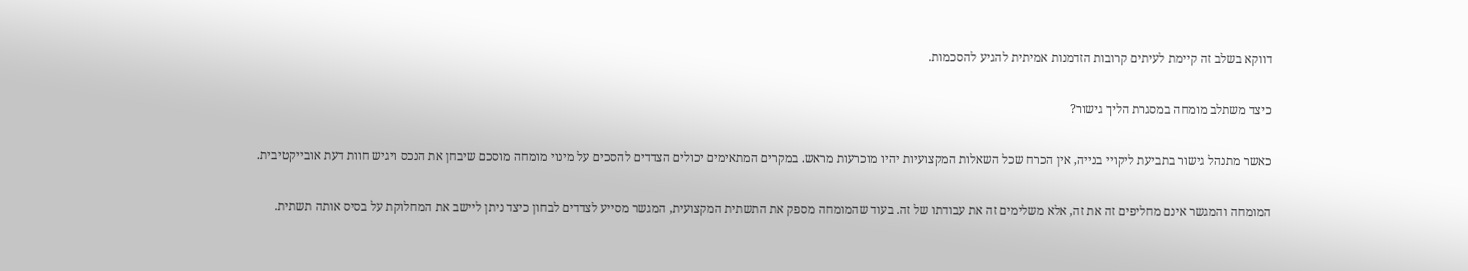דווקא בשלב זה קיימת לעיתים קרובות הזדמנות אמיתית להגיע להסכמות.

כיצד משתלב מומחה במסגרת הליך גישור?

כאשר מתנהל גישור בתביעת ליקויי בנייה, אין הכרח שכל השאלות המקצועיות יהיו מוכרעות מראש. במקרים המתאימים יכולים הצדדים להסכים על מינוי מומחה מוסכם שיבחן את הנכס ויגיש חוות דעת אובייקטיבית.

המומחה והמגשר אינם מחליפים זה את זה, אלא משלימים זה את עבודתו של זה. בעוד שהמומחה מספק את התשתית המקצועית, המגשר מסייע לצדדים לבחון כיצד ניתן ליישב את המחלוקת על בסיס אותה תשתית.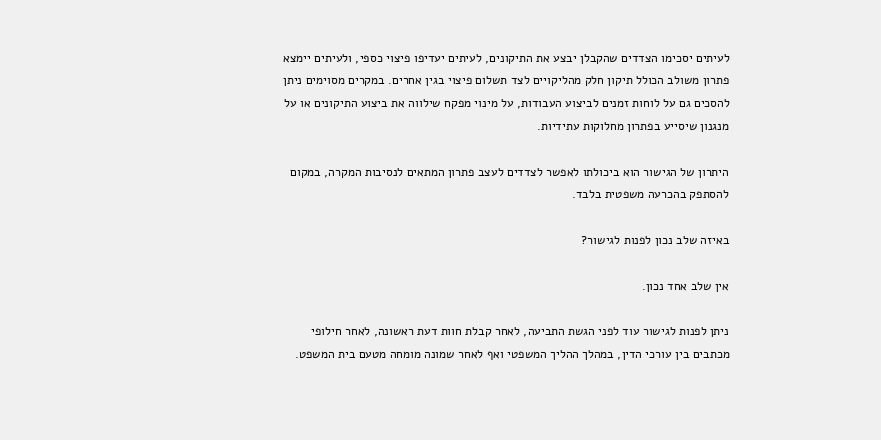לעיתים יסכימו הצדדים שהקבלן יבצע את התיקונים, לעיתים יעדיפו פיצוי כספי, ולעיתים יימצא פתרון משולב הכולל תיקון חלק מהליקויים לצד תשלום פיצוי בגין אחרים. במקרים מסוימים ניתן להסכים גם על לוחות זמנים לביצוע העבודות, על מינוי מפקח שילווה את ביצוע התיקונים או על מנגנון שיסייע בפתרון מחלוקות עתידיות.

היתרון של הגישור הוא ביכולתו לאפשר לצדדים לעצב פתרון המתאים לנסיבות המקרה, במקום להסתפק בהכרעה משפטית בלבד.

באיזה שלב נכון לפנות לגישור?

אין שלב אחד נכון.

ניתן לפנות לגישור עוד לפני הגשת התביעה, לאחר קבלת חוות דעת ראשונה, לאחר חילופי מכתבים בין עורכי הדין, במהלך ההליך המשפטי ואף לאחר שמונה מומחה מטעם בית המשפט.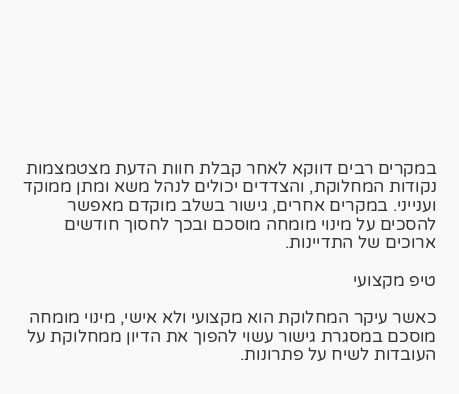במקרים רבים דווקא לאחר קבלת חוות הדעת מצטמצמות נקודות המחלוקת, והצדדים יכולים לנהל משא ומתן ממוקד וענייני. במקרים אחרים, גישור בשלב מוקדם מאפשר להסכים על מינוי מומחה מוסכם ובכך לחסוך חודשים ארוכים של התדיינות.

טיפ מקצועי

כאשר עיקר המחלוקת הוא מקצועי ולא אישי, מינוי מומחה מוסכם במסגרת גישור עשוי להפוך את הדיון ממחלוקת על העובדות לשיח על פתרונות.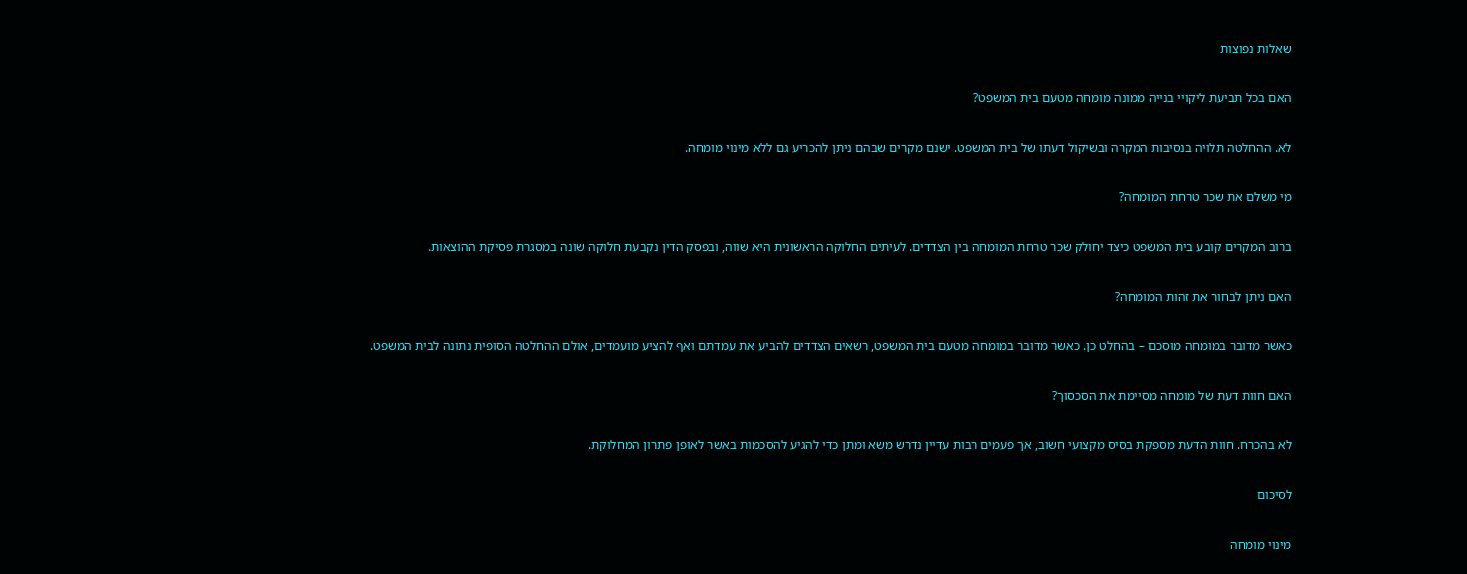שאלות נפוצות

האם בכל תביעת ליקויי בנייה ממונה מומחה מטעם בית המשפט?

לא. ההחלטה תלויה בנסיבות המקרה ובשיקול דעתו של בית המשפט. ישנם מקרים שבהם ניתן להכריע גם ללא מינוי מומחה.

מי משלם את שכר טרחת המומחה?

ברוב המקרים קובע בית המשפט כיצד יחולק שכר טרחת המומחה בין הצדדים. לעיתים החלוקה הראשונית היא שווה, ובפסק הדין נקבעת חלוקה שונה במסגרת פסיקת ההוצאות.

האם ניתן לבחור את זהות המומחה?

כאשר מדובר במומחה מוסכם – בהחלט כן. כאשר מדובר במומחה מטעם בית המשפט, רשאים הצדדים להביע את עמדתם ואף להציע מועמדים, אולם ההחלטה הסופית נתונה לבית המשפט.

האם חוות דעת של מומחה מסיימת את הסכסוך?

לא בהכרח. חוות הדעת מספקת בסיס מקצועי חשוב, אך פעמים רבות עדיין נדרש משא ומתן כדי להגיע להסכמות באשר לאופן פתרון המחלוקת.

לסיכום

מינוי מומחה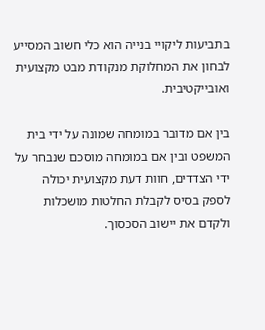בתביעות ליקויי בנייה הוא כלי חשוב המסייע לבחון את המחלוקת מנקודת מבט מקצועית ואובייקטיבית.

בין אם מדובר במומחה שמונה על ידי בית המשפט ובין אם במומחה מוסכם שנבחר על ידי הצדדים, חוות דעת מקצועית יכולה לספק בסיס לקבלת החלטות מושכלות ולקדם את יישוב הסכסוך.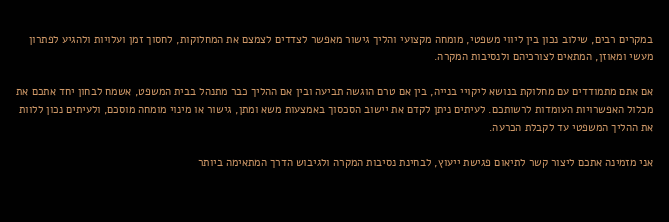במקרים רבים, שילוב נכון בין ליווי משפטי, מומחה מקצועי והליך גישור מאפשר לצדדים לצמצם את המחלוקות, לחסוך זמן ועלויות ולהגיע לפתרון מעשי ומאוזן, המתאים לצורכיהם ולנסיבות המקרה.

אם אתם מתמודדים עם מחלוקת בנושא ליקויי בנייה, בין אם טרם הוגשה תביעה ובין אם ההליך כבר מתנהל בבית המשפט, אשמח לבחון יחד אתכם את מכלול האפשרויות העומדות לרשותכם. לעיתים ניתן לקדם את יישוב הסכסוך באמצעות משא ומתן, גישור או מינוי מומחה מוסכם, ולעיתים נכון ללוות את ההליך המשפטי עד לקבלת הכרעה.

אני מזמינה אתכם ליצור קשר לתיאום פגישת ייעוץ, לבחינת נסיבות המקרה ולגיבוש הדרך המתאימה ביותר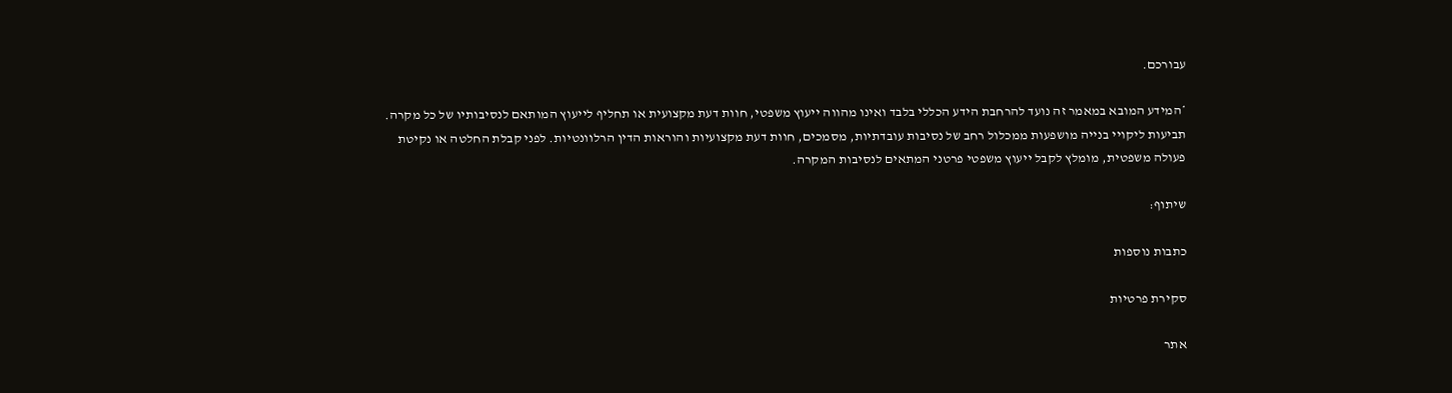עבורכם.

*המידע המובא במאמר זה נועד להרחבת הידע הכללי בלבד ואינו מהווה ייעוץ משפטי, חוות דעת מקצועית או תחליף לייעוץ המותאם לנסיבותיו של כל מקרה. תביעות ליקויי בנייה מושפעות ממכלול רחב של נסיבות עובדתיות, מסמכים, חוות דעת מקצועיות והוראות הדין הרלוונטיות. לפני קבלת החלטה או נקיטת פעולה משפטית, מומלץ לקבל ייעוץ משפטי פרטני המתאים לנסיבות המקרה.

שיתוף:

כתבות נוספות

סקירת פרטיות

אתר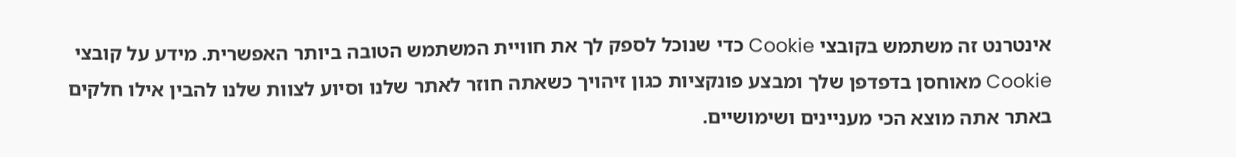אינטרנט זה משתמש בקובצי Cookie כדי שנוכל לספק לך את חוויית המשתמש הטובה ביותר האפשרית. מידע על קובצי Cookie מאוחסן בדפדפן שלך ומבצע פונקציות כגון זיהויך כשאתה חוזר לאתר שלנו וסיוע לצוות שלנו להבין אילו חלקים באתר אתה מוצא הכי מעניינים ושימושיים.